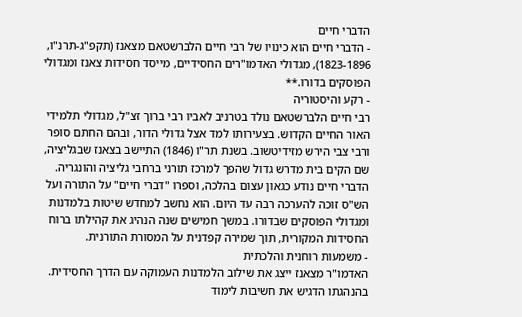הדברי חיים
- הדברי חיים הוא כינויו של רבי חיים הלברשטאם מצאנז (תקפ"ג-תרנ"ו, 1823-1896), מגדולי האדמו"רים החסידיים, מייסד חסידות צאנז ומגדולי הפוסקים בדורו.**
- רקע והיסטוריה
רבי חיים הלברשטאם נולד בטרניב לאביו רבי ברוך זצ"ל, מגדולי תלמידי האור החיים הקדוש. בצעירותו למד אצל גדולי הדור, ובהם החתם סופר ורבי צבי הירש מזידיטשוב. בשנת תר"ו (1846) התיישב בצאנז שבגליציה, שם הקים בית מדרש גדול שהפך למרכז תורני ברחבי גליציה והונגריה.
הדברי חיים נודע כגאון עצום בהלכה, וספרו "דברי חיים" על התורה ועל הש"ס זוכה להערכה רבה עד היום. הוא נחשב למחדש שיטות בלמדנות ומגדולי הפוסקים שבדורו. במשך חמישים שנה הנהיג את קהילתו ברוח החסידות המקורית, תוך שמירה קפדנית על המסורת התורנית.
- משמעות רוחנית והלכתית
האדמו"ר מצאנז ייצג את שילוב הלמדנות העמוקה עם הדרך החסידית. בהנהגתו הדגיש את חשיבות לימוד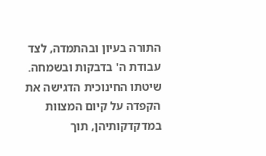התורה בעיון ובהתמדה, לצד עבודת ה' בדבקות ובשמחה. שיטתו החינוכית הדגישה את הקפדה על קיום המצוות במדקדקותיהן, תוך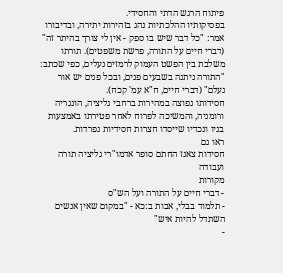פיתוח הרגש הדתי והחסידי.
בפסיקותיו ההלכתיות נהג בזהירות יתירה, ובדיבורו אמר: "כל דבר שיש בו ספק - אין לי צורך בהיתר זה" (דברי חיים על התורה, פרשת משפטים). תורתו משלבת בין הפשט העמוק לרמזים נעלים, כפי שכתב: "התורה ניתנה בשבעים פנים, ובכל פנים יש אור נעלם" (דברי חיים, ח"א עמ' קכח).
חסידותו נפוצה במהירות ברחבי גליציה, הונגריה ורומניה, והמשיכה לפרוח לאחר פטירתו באמצעות בניו ונכדיו שייסדו חצרות חסידיות נפרדות.
ראו גם
חסידות צאנז החתם סופר אדמו"רי גליציה תורה ועבודה
מקורות
- דברי חיים על התורה ועל הש"ס
- תלמוד בבלי, אבות ב:כא - "במקום שאין אנשים השתדל להיות איש"
-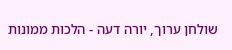שולחן ערוך, יורה דעה - הלכות ממונות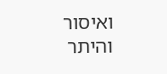ואיסור והיתר